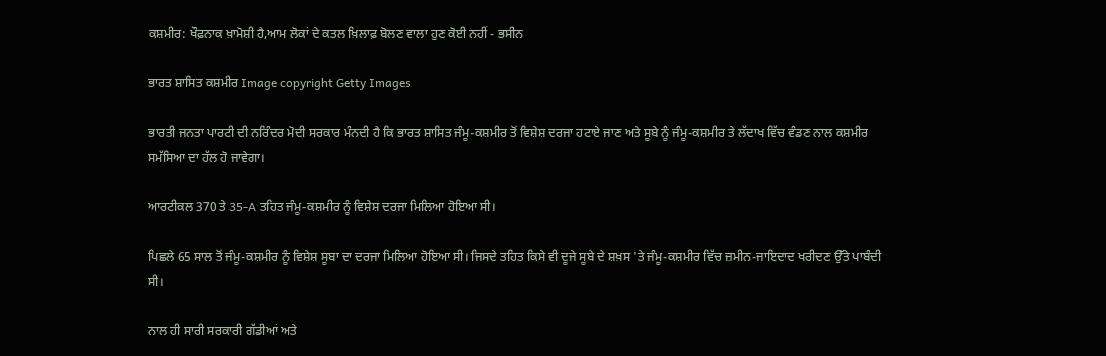ਕਸ਼ਮੀਰ: ਖੌਫ਼ਨਾਕ ਖ਼ਾਮੋਸ਼ੀ ਹੈ,ਆਮ ਲੋਕਾਂ ਦੇ ਕਤਲ ਖ਼ਿਲਾਫ਼ ਬੋਲਣ ਵਾਲਾ ਹੁਣ ਕੋਈ ਨਹੀਂ - ਭਸੀਨ

ਭਾਰਤ ਸ਼ਾਸਿਤ ਕਸ਼ਮੀਰ Image copyright Getty Images

ਭਾਰਤੀ ਜਨਤਾ ਪਾਰਟੀ ਦੀ ਨਰਿੰਦਰ ਮੋਦੀ ਸਰਕਾਰ ਮੰਨਦੀ ਹੈ ਕਿ ਭਾਰਤ ਸ਼ਾਸਿਤ ਜੰਮੂ-ਕਸ਼ਮੀਰ ਤੋਂ ਵਿਸ਼ੇਸ਼ ਦਰਜਾ ਹਟਾਏ ਜਾਣ ਅਤੇ ਸੂਬੇ ਨੂੰ ਜੰਮੂ-ਕਸ਼ਮੀਰ ਤੇ ਲੱਦਾਖ ਵਿੱਚ ਵੰਡਣ ਨਾਲ ਕਸ਼ਮੀਰ ਸਮੱਸਿਆ ਦਾ ਹੱਲ ਹੋ ਜਾਵੇਗਾ।

ਆਰਟੀਕਲ 370 ਤੇ 35-A ਤਹਿਤ ਜੰਮੂ-ਕਸ਼ਮੀਰ ਨੂੰ ਵਿਸ਼ੇਸ਼ ਦਰਜਾ ਮਿਲਿਆ ਹੋਇਆ ਸੀ।

ਪਿਛਲੇ 65 ਸਾਲ ਤੋਂ ਜੰਮੂ-ਕਸ਼ਮੀਰ ਨੂੰ ਵਿਸ਼ੇਸ਼ ਸੂਬਾ ਦਾ ਦਰਜਾ ਮਿਲਿਆ ਹੋਇਆ ਸੀ। ਜਿਸਦੇ ਤਹਿਤ ਕਿਸੇ ਵੀ ਦੂਜੇ ਸੂਬੇ ਦੇ ਸ਼ਖ਼ਸ 'ਤੇ ਜੰਮੂ-ਕਸ਼ਮੀਰ ਵਿੱਚ ਜ਼ਮੀਨ-ਜਾਇਦਾਦ ਖਰੀਦਣ ਉੱਤੇ ਪਾਬੰਦੀ ਸੀ।

ਨਾਲ ਹੀ ਸਾਰੀ ਸਰਕਾਰੀ ਗੱਡੀਆਂ ਅਤੇ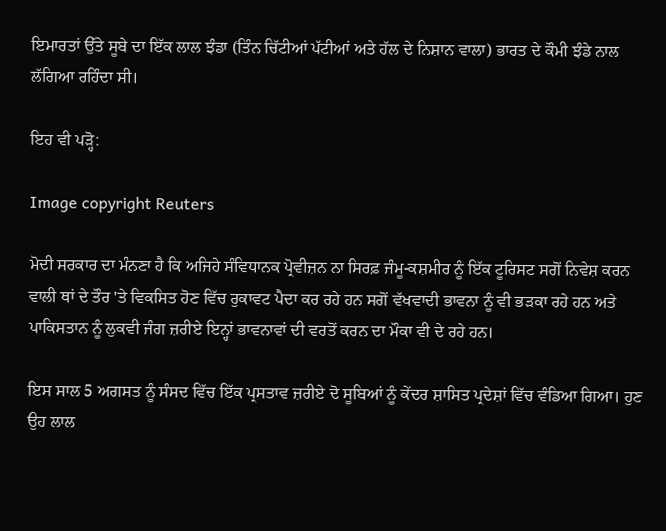ਇਮਾਰਤਾਂ ਉੱਤੇ ਸੂਬੇ ਦਾ ਇੱਕ ਲਾਲ ਝੰਡਾ (ਤਿੰਨ ਚਿੱਟੀਆਂ ਪੱਟੀਆਂ ਅਤੇ ਹੱਲ ਦੇ ਨਿਸ਼ਾਨ ਵਾਲਾ) ਭਾਰਤ ਦੇ ਕੌਮੀ ਝੰਡੇ ਨਾਲ ਲੱਗਿਆ ਰਹਿੰਦਾ ਸੀ।

ਇਹ ਵੀ ਪੜ੍ਹੋ:

Image copyright Reuters

ਮੋਦੀ ਸਰਕਾਰ ਦਾ ਮੰਨਣਾ ਹੈ ਕਿ ਅਜਿਹੇ ਸੰਵਿਧਾਨਕ ਪ੍ਰੋਵੀਜ਼ਨ ਨਾ ਸਿਰਫ਼ ਜੰਮੂ-ਕਸ਼ਮੀਰ ਨੂੰ ਇੱਕ ਟੂਰਿਸਟ ਸਗੋਂ ਨਿਵੇਸ਼ ਕਰਨ ਵਾਲੀ ਥਾਂ ਦੇ ਤੌਰ 'ਤੇ ਵਿਕਸਿਤ ਹੋਣ ਵਿੱਚ ਰੁਕਾਵਟ ਪੈਦਾ ਕਰ ਰਹੇ ਹਨ ਸਗੋਂ ਵੱਖਵਾਦੀ ਭਾਵਨਾ ਨੂੰ ਵੀ ਭੜਕਾ ਰਹੇ ਹਨ ਅਤੇ ਪਾਕਿਸਤਾਨ ਨੂੰ ਲੁਕਵੀ ਜੰਗ ਜ਼ਰੀਏ ਇਨ੍ਹਾਂ ਭਾਵਨਾਵਾਂ ਦੀ ਵਰਤੋਂ ਕਰਨ ਦਾ ਮੌਕਾ ਵੀ ਦੇ ਰਹੇ ਹਨ।

ਇਸ ਸਾਲ 5 ਅਗਸਤ ਨੂੰ ਸੰਸਦ ਵਿੱਚ ਇੱਕ ਪ੍ਰਸਤਾਵ ਜ਼ਰੀਏ ਦੋ ਸੂਬਿਆਂ ਨੂੰ ਕੇਂਦਰ ਸ਼ਾਸਿਤ ਪ੍ਰਦੇਸ਼ਾਂ ਵਿੱਚ ਵੰਡਿਆ ਗਿਆ। ਹੁਣ ਉਹ ਲਾਲ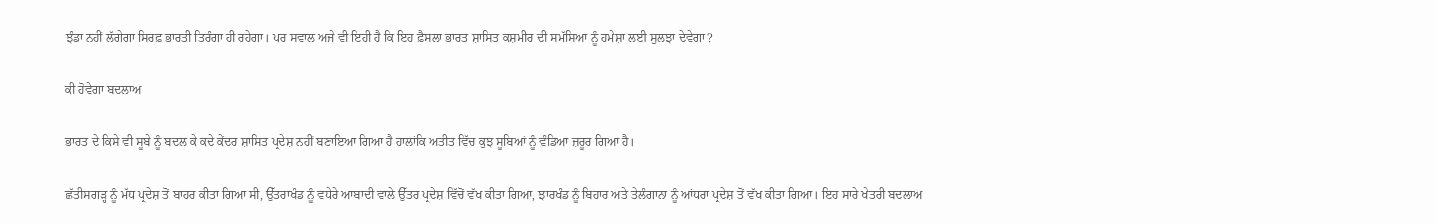ਝੰਡਾ ਨਹੀਂ ਲੱਗੇਗਾ ਸਿਰਫ਼ ਭਾਰਤੀ ਤਿਰੰਗਾ ਹੀ ਰਹੇਗਾ। ਪਰ ਸਵਾਲ ਅਜੇ ਵੀ ਇਹੀ ਹੈ ਕਿ ਇਹ ਫ਼ੈਸਲਾ ਭਾਰਤ ਸ਼ਾਸਿਤ ਕਸ਼ਮੀਰ ਦੀ ਸਮੱਸਿਆ ਨੂੰ ਹਮੇਸ਼ਾ ਲਈ ਸੁਲਝਾ ਦੇਵੇਗਾ?

ਕੀ ਹੋਵੇਗਾ ਬਦਲਾਅ

ਭਾਰਤ ਦੇ ਕਿਸੇ ਵੀ ਸੂਬੇ ਨੂੰ ਬਦਲ ਕੇ ਕਦੇ ਕੇਂਦਰ ਸ਼ਾਸਿਤ ਪ੍ਰਦੇਸ਼ ਨਹੀਂ ਬਣਾਇਆ ਗਿਆ ਹੈ ਹਾਲਾਂਕਿ ਅਤੀਤ ਵਿੱਚ ਕੁਝ ਸੂਬਿਆਂ ਨੂੰ ਵੰਡਿਆ ਜ਼ਰੂਰ ਗਿਆ ਹੈ।

ਛੱਤੀਸਗੜ੍ਹ ਨੂੰ ਮੱਧ ਪ੍ਰਦੇਸ਼ ਤੋਂ ਬਾਹਰ ਕੀਤਾ ਗਿਆ ਸੀ, ਉੱਤਰਾਖੰਡ ਨੂੰ ਵਧੇਰੇ ਆਬਾਦੀ ਵਾਲੇ ਉੱਤਰ ਪ੍ਰਦੇਸ਼ ਵਿੱਚੋਂ ਵੱਖ ਕੀਤਾ ਗਿਆ, ਝਾਰਖੰਡ ਨੂੰ ਬਿਹਾਰ ਅਤੇ ਤੇਲੰਗਾਨਾ ਨੂੰ ਆਂਧਰਾ ਪ੍ਰਦੇਸ਼ ਤੋਂ ਵੱਖ ਕੀਤਾ ਗਿਆ। ਇਹ ਸਾਰੇ ਖੇਤਰੀ ਬਦਲਾਅ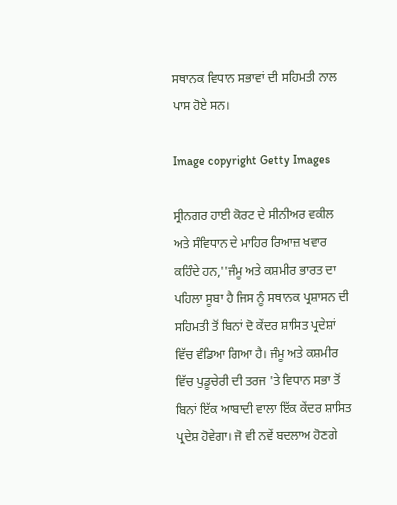ਸਥਾਨਕ ਵਿਧਾਨ ਸਭਾਵਾਂ ਦੀ ਸਹਿਮਤੀ ਨਾਲ ਪਾਸ ਹੋਏ ਸਨ।

Image copyright Getty Images

ਸ੍ਰੀਨਗਰ ਹਾਈ ਕੋਰਟ ਦੇ ਸੀਨੀਅਰ ਵਕੀਲ ਅਤੇ ਸੰਵਿਧਾਨ ਦੇ ਮਾਹਿਰ ਰਿਆਜ਼ ਖਵਾਰ ਕਹਿੰਦੇ ਹਨ,''ਜੰਮੂ ਅਤੇ ਕਸ਼ਮੀਰ ਭਾਰਤ ਦਾ ਪਹਿਲਾ ਸੂਬਾ ਹੈ ਜਿਸ ਨੂੰ ਸਥਾਨਕ ਪ੍ਰਸ਼ਾਸਨ ਦੀ ਸਹਿਮਤੀ ਤੋਂ ਬਿਨਾਂ ਦੋ ਕੇਂਦਰ ਸ਼ਾਸਿਤ ਪ੍ਰਦੇਸ਼ਾਂ ਵਿੱਚ ਵੰਡਿਆ ਗਿਆ ਹੈ। ਜੰਮੂ ਅਤੇ ਕਸ਼ਮੀਰ ਵਿੱਚ ਪੁਡੂਚੇਰੀ ਦੀ ਤਰਜ 'ਤੇ ਵਿਧਾਨ ਸਭਾ ਤੋਂ ਬਿਨਾਂ ਇੱਕ ਆਬਾਦੀ ਵਾਲਾ ਇੱਕ ਕੇਂਦਰ ਸ਼ਾਸਿਤ ਪ੍ਰਦੇਸ਼ ਹੋਵੇਗਾ। ਜੋ ਵੀ ਨਵੇਂ ਬਦਲਾਅ ਹੋਣਗੇ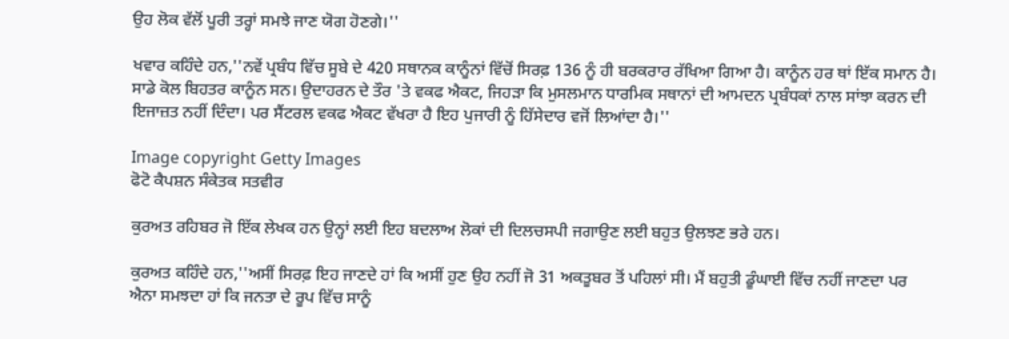ਉਹ ਲੋਕ ਵੱਲੋਂ ਪੂਰੀ ਤਰ੍ਹਾਂ ਸਮਝੇ ਜਾਣ ਯੋਗ ਹੋਣਗੇ।''

ਖਵਾਰ ਕਹਿੰਦੇ ਹਨ,''ਨਵੇਂ ਪ੍ਰਬੰਧ ਵਿੱਚ ਸੂਬੇ ਦੇ 420 ਸਥਾਨਕ ਕਾਨੂੰਨਾਂ ਵਿੱਚੋਂ ਸਿਰਫ਼ 136 ਨੂੰ ਹੀ ਬਰਕਰਾਰ ਰੱਖਿਆ ਗਿਆ ਹੈ। ਕਾਨੂੰਨ ਹਰ ਥਾਂ ਇੱਕ ਸਮਾਨ ਹੈ। ਸਾਡੇ ਕੋਲ ਬਿਹਤਰ ਕਾਨੂੰਨ ਸਨ। ਉਦਾਹਰਨ ਦੇ ਤੌਰ 'ਤੇ ਵਕਫ ਐਕਟ, ਜਿਹੜਾ ਕਿ ਮੁਸਲਮਾਨ ਧਾਰਮਿਕ ਸਥਾਨਾਂ ਦੀ ਆਮਦਨ ਪ੍ਰਬੰਧਕਾਂ ਨਾਲ ਸਾਂਝਾ ਕਰਨ ਦੀ ਇਜਾਜ਼ਤ ਨਹੀਂ ਦਿੰਦਾ। ਪਰ ਸੈਂਟਰਲ ਵਕਫ ਐਕਟ ਵੱਖਰਾ ਹੈ ਇਹ ਪੁਜਾਰੀ ਨੂੰ ਹਿੱਸੇਦਾਰ ਵਜੋਂ ਲਿਆਂਦਾ ਹੈ।''

Image copyright Getty Images
ਫੋਟੋ ਕੈਪਸ਼ਨ ਸੰਕੇਤਕ ਸਤਵੀਰ

ਕੁਰਅਤ ਰਹਿਬਰ ਜੋ ਇੱਕ ਲੇਖਕ ਹਨ ਉਨ੍ਹਾਂ ਲਈ ਇਹ ਬਦਲਾਅ ਲੋਕਾਂ ਦੀ ਦਿਲਚਸਪੀ ਜਗਾਉਣ ਲਈ ਬਹੁਤ ਉਲਝਣ ਭਰੇ ਹਨ।

ਕੁਰਅਤ ਕਹਿੰਦੇ ਹਨ,''ਅਸੀਂ ਸਿਰਫ਼ ਇਹ ਜਾਣਦੇ ਹਾਂ ਕਿ ਅਸੀਂ ਹੁਣ ਉਹ ਨਹੀਂ ਜੋ 31 ਅਕਤੂਬਰ ਤੋਂ ਪਹਿਲਾਂ ਸੀ। ਮੈਂ ਬਹੁਤੀ ਡੂੰਘਾਈ ਵਿੱਚ ਨਹੀਂ ਜਾਣਦਾ ਪਰ ਐਨਾ ਸਮਝਦਾ ਹਾਂ ਕਿ ਜਨਤਾ ਦੇ ਰੂਪ ਵਿੱਚ ਸਾਨੂੰ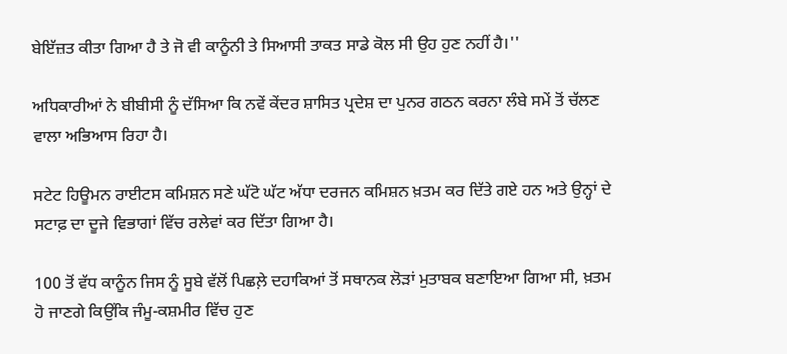ਬੇਇੱਜ਼ਤ ਕੀਤਾ ਗਿਆ ਹੈ ਤੇ ਜੋ ਵੀ ਕਾਨੂੰਨੀ ਤੇ ਸਿਆਸੀ ਤਾਕਤ ਸਾਡੇ ਕੋਲ ਸੀ ਉਹ ਹੁਣ ਨਹੀਂ ਹੈ।''

ਅਧਿਕਾਰੀਆਂ ਨੇ ਬੀਬੀਸੀ ਨੂੰ ਦੱਸਿਆ ਕਿ ਨਵੇਂ ਕੇਂਦਰ ਸ਼ਾਸਿਤ ਪ੍ਰਦੇਸ਼ ਦਾ ਪੁਨਰ ਗਠਨ ਕਰਨਾ ਲੰਬੇ ਸਮੇਂ ਤੋਂ ਚੱਲਣ ਵਾਲਾ ਅਭਿਆਸ ਰਿਹਾ ਹੈ।

ਸਟੇਟ ਹਿਊਮਨ ਰਾਈਟਸ ਕਮਿਸ਼ਨ ਸਣੇ ਘੱਟੋ ਘੱਟ ਅੱਧਾ ਦਰਜਨ ਕਮਿਸ਼ਨ ਖ਼ਤਮ ਕਰ ਦਿੱਤੇ ਗਏ ਹਨ ਅਤੇ ਉਨ੍ਹਾਂ ਦੇ ਸਟਾਫ਼ ਦਾ ਦੂਜੇ ਵਿਭਾਗਾਂ ਵਿੱਚ ਰਲੇਵਾਂ ਕਰ ਦਿੱਤਾ ਗਿਆ ਹੈ।

100 ਤੋਂ ਵੱਧ ਕਾਨੂੰਨ ਜਿਸ ਨੂੰ ਸੂਬੇ ਵੱਲੋਂ ਪਿਛਲ਼ੇ ਦਹਾਕਿਆਂ ਤੋਂ ਸਥਾਨਕ ਲੋੜਾਂ ਮੁਤਾਬਕ ਬਣਾਇਆ ਗਿਆ ਸੀ, ਖ਼ਤਮ ਹੋ ਜਾਣਗੇ ਕਿਉਂਕਿ ਜੰਮੂ-ਕਸ਼ਮੀਰ ਵਿੱਚ ਹੁਣ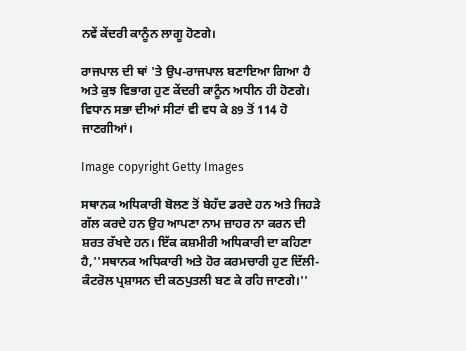ਨਵੇਂ ਕੇਂਦਰੀ ਕਾਨੂੰਨ ਲਾਗੂ ਹੋਣਗੇ।

ਰਾਜਪਾਲ ਦੀ ਥਾਂ 'ਤੇ ਉਪ-ਰਾਜਪਾਲ ਬਣਾਇਆ ਗਿਆ ਹੈ ਅਤੇ ਕੁਝ ਵਿਭਾਗ ਹੁਣ ਕੇਂਦਰੀ ਕਾਨੂੰਨ ਅਧੀਨ ਹੀ ਹੋਣਗੇ। ਵਿਧਾਨ ਸਭਾ ਦੀਆਂ ਸੀਟਾਂ ਵੀ ਵਧ ਕੇ 89 ਤੋਂ 114 ਹੋ ਜਾਣਗੀਆਂ।

Image copyright Getty Images

ਸਥਾਨਕ ਅਧਿਕਾਰੀ ਬੋਲਣ ਤੋਂ ਬੇਹੱਦ ਡਰਦੇ ਹਨ ਅਤੇ ਜਿਹੜੇ ਗੱਲ ਕਰਦੇ ਹਨ ਉਹ ਆਪਣਾ ਨਾਮ ਜ਼ਾਹਰ ਨਾ ਕਰਨ ਦੀ ਸ਼ਰਤ ਰੱਖਦੇ ਹਨ। ਇੱਕ ਕਸ਼ਮੀਰੀ ਅਧਿਕਾਰੀ ਦਾ ਕਹਿਣਾ ਹੈ,''ਸਥਾਨਕ ਅਧਿਕਾਰੀ ਅਤੇ ਹੋਰ ਕਰਮਚਾਰੀ ਹੁਣ ਦਿੱਲੀ-ਕੰਟਰੋਲ ਪ੍ਰਸ਼ਾਸਨ ਦੀ ਕਠਪੁਤਲੀ ਬਣ ਕੇ ਰਹਿ ਜਾਣਗੇ।''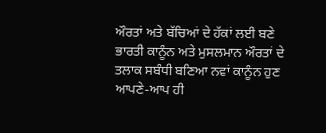ਔਰਤਾਂ ਅਤੇ ਬੱਚਿਆਂ ਦੇ ਹੱਕਾਂ ਲਈ ਬਣੇ ਭਾਰਤੀ ਕਾਨੂੰਨ ਅਤੇ ਮੁਸਲਮਾਨ ਔਰਤਾਂ ਦੇ ਤਲਾਕ ਸਬੰਧੀ ਬਣਿਆ ਨਵਾਂ ਕਾਨੂੰਨ ਹੁਣ ਆਪਣੇ-ਆਪ ਹੀ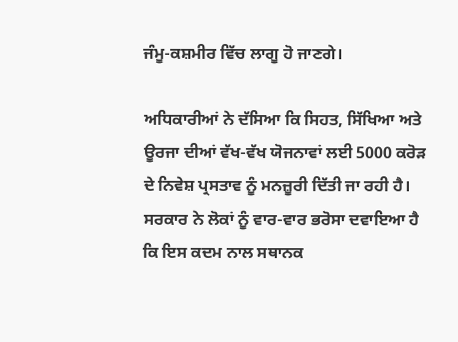ਜੰਮੂ-ਕਸ਼ਮੀਰ ਵਿੱਚ ਲਾਗੂ ਹੋ ਜਾਣਗੇ।

ਅਧਿਕਾਰੀਆਂ ਨੇ ਦੱਸਿਆ ਕਿ ਸਿਹਤ, ਸਿੱਖਿਆ ਅਤੇ ਊਰਜਾ ਦੀਆਂ ਵੱਖ-ਵੱਖ ਯੋਜਨਾਵਾਂ ਲਈ 5000 ਕਰੋੜ ਦੇ ਨਿਵੇਸ਼ ਪ੍ਰਸਤਾਵ ਨੂੰ ਮਨਜ਼ੂਰੀ ਦਿੱਤੀ ਜਾ ਰਹੀ ਹੈ। ਸਰਕਾਰ ਨੇ ਲੋਕਾਂ ਨੂੰ ਵਾਰ-ਵਾਰ ਭਰੋਸਾ ਦਵਾਇਆ ਹੈ ਕਿ ਇਸ ਕਦਮ ਨਾਲ ਸਥਾਨਕ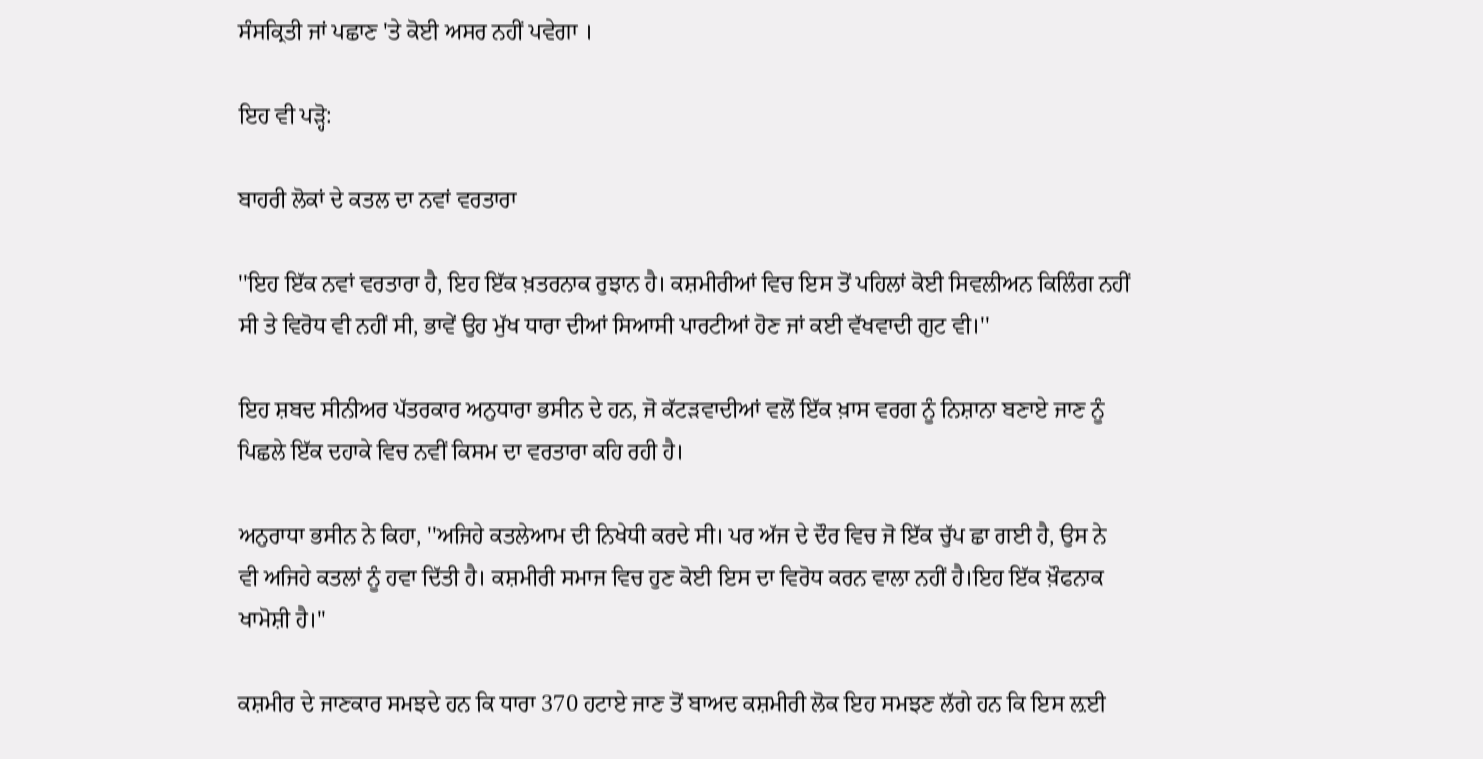ਸੰਸਕ੍ਰਿਤੀ ਜਾਂ ਪਛਾਣ 'ਤੇ ਕੋਈ ਅਸਰ ਨਹੀਂ ਪਵੇਗਾ ।

ਇਹ ਵੀ ਪੜ੍ਹੋ:

ਬਾਹਰੀ ਲੋਕਾਂ ਦੇ ਕਤਲ ਦਾ ਨਵਾਂ ਵਰਤਾਰਾ

''ਇਹ ਇੱਕ ਨਵਾਂ ਵਰਤਾਰਾ ਹੈ, ਇਹ ਇੱਕ ਖ਼ਤਰਨਾਕ ਰੁਝਾਨ ਹੈ। ਕਸ਼ਮੀਰੀਆਂ ਵਿਚ ਇਸ ਤੋਂ ਪਹਿਲਾਂ ਕੋਈ ਸਿਵਲੀਅਨ ਕਿਲਿੰਗ ਨਹੀਂ ਸੀ ਤੇ ਵਿਰੋਧ ਵੀ ਨਹੀਂ ਸੀ, ਭਾਵੇਂ ਉਹ ਮੁੱਖ ਧਾਰਾ ਦੀਆਂ ਸਿਆਸੀ ਪਾਰਟੀਆਂ ਹੋਣ ਜਾਂ ਕਈ ਵੱਖਵਾਦੀ ਗੁਟ ਵੀ।''

ਇਹ ਸ਼ਬਦ ਸੀਨੀਅਰ ਪੱਤਰਕਾਰ ਅਨੁਧਾਰਾ ਭਸੀਨ ਦੇ ਹਨ, ਜੋ ਕੱਟੜਵਾਦੀਆਂ ਵਲੋਂ ਇੱਕ ਖ਼ਾਸ ਵਰਗ ਨੂੰ ਨਿਸ਼ਾਨਾ ਬਣਾਏ ਜਾਣ ਨੂੰ ਪਿਛਲੇ ਇੱਕ ਦਹਾਕੇ ਵਿਚ ਨਵੀਂ ਕਿਸਮ ਦਾ ਵਰਤਾਰਾ ਕਹਿ ਰਹੀ ਹੈ।

ਅਨੁਰਾਧਾ ਭਸੀਨ ਨੇ ਕਿਹਾ, ''ਅਜਿਹੇ ਕਤਲੇਆਮ ਦੀ ਨਿਖੇਧੀ ਕਰਦੇ ਸੀ। ਪਰ ਅੱਜ ਦੇ ਦੌਰ ਵਿਚ ਜੋ ਇੱਕ ਚੁੱਪ ਛਾ ਗਈ ਹੈ, ਉਸ ਨੇ ਵੀ ਅਜਿਹੇ ਕਤਲਾਂ ਨੂੰ ਹਵਾ ਦਿੱਤੀ ਹੈ। ਕਸ਼ਮੀਰੀ ਸਮਾਜ ਵਿਚ ਹੁਣ ਕੋਈ ਇਸ ਦਾ ਵਿਰੋਧ ਕਰਨ ਵਾਲਾ ਨਹੀਂ ਹੈ।ਇਹ ਇੱਕ ਖ਼ੌਫਨਾਕ ਖਾਮੋਸ਼ੀ ਹੈ।''

ਕਸ਼ਮੀਰ ਦੇ ਜਾਣਕਾਰ ਸਮਝਦੇ ਹਨ ਕਿ ਧਾਰਾ 370 ਹਟਾਏ ਜਾਣ ਤੋਂ ਬਾਅਦ ਕਸ਼ਮੀਰੀ ਲੋਕ ਇਹ ਸਮਝਣ ਲੱਗੇ ਹਨ ਕਿ ਇਸ ਲ਼ਈ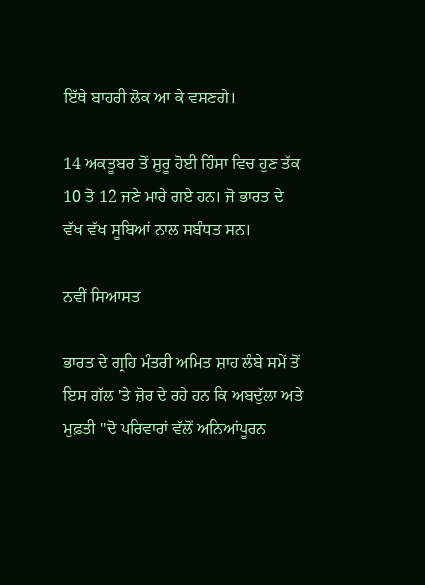ਇੱਥੇ ਬਾਹਰੀ ਲੋਕ ਆ ਕੇ ਵਸਣਗੇ।

14 ਅਕਤੂਬਰ ਤੋਂ ਸ਼ੁਰੂ ਹੋਈ ਹਿੰਸਾ ਵਿਚ ਹੁਣ ਤੱਕ 10 ਤੋ 12 ਜਣੇ ਮਾਰੇ ਗਏ ਹਨ। ਜੋ ਭਾਰਤ ਦੇ ਵੱਖ ਵੱਖ ਸੂਬਿਆਂ ਨਾਲ ਸਬੰਧਤ ਸਨ।

ਨਵੀਂ ਸਿਆਸਤ

ਭਾਰਤ ਦੇ ਗ੍ਰਹਿ ਮੰਤਰੀ ਅਮਿਤ ਸ਼ਾਹ ਲੰਬੇ ਸਮੇਂ ਤੋਂ ਇਸ ਗੱਲ 'ਤੇ ਜ਼ੋਰ ਦੇ ਰਹੇ ਹਨ ਕਿ ਅਬਦੁੱਲਾ ਅਤੇ ਮੁਫ਼ਤੀ ''ਦੋ ਪਰਿਵਾਰਾਂ ਵੱਲੋਂ ਅਨਿਆਂਪੂਰਨ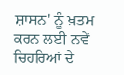ਸ਼ਾਸਨ' ਨੂੰ ਖ਼ਤਮ ਕਰਨ ਲਈ ਨਵੇਂ ਚਿਹਰਿਆਂ ਦੇ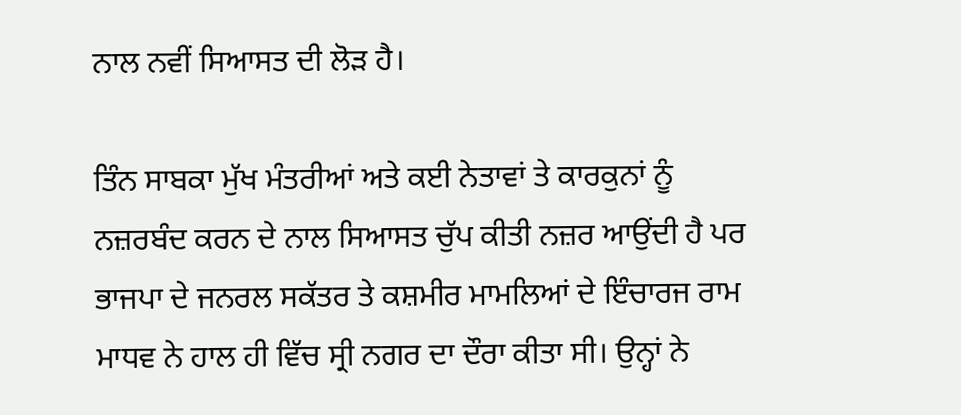ਨਾਲ ਨਵੀਂ ਸਿਆਸਤ ਦੀ ਲੋੜ ਹੈ।

ਤਿੰਨ ਸਾਬਕਾ ਮੁੱਖ ਮੰਤਰੀਆਂ ਅਤੇ ਕਈ ਨੇਤਾਵਾਂ ਤੇ ਕਾਰਕੁਨਾਂ ਨੂੰ ਨਜ਼ਰਬੰਦ ਕਰਨ ਦੇ ਨਾਲ ਸਿਆਸਤ ਚੁੱਪ ਕੀਤੀ ਨਜ਼ਰ ਆਉਂਦੀ ਹੈ ਪਰ ਭਾਜਪਾ ਦੇ ਜਨਰਲ ਸਕੱਤਰ ਤੇ ਕਸ਼ਮੀਰ ਮਾਮਲਿਆਂ ਦੇ ਇੰਚਾਰਜ ਰਾਮ ਮਾਧਵ ਨੇ ਹਾਲ ਹੀ ਵਿੱਚ ਸ੍ਰੀ ਨਗਰ ਦਾ ਦੌਰਾ ਕੀਤਾ ਸੀ। ਉਨ੍ਹਾਂ ਨੇ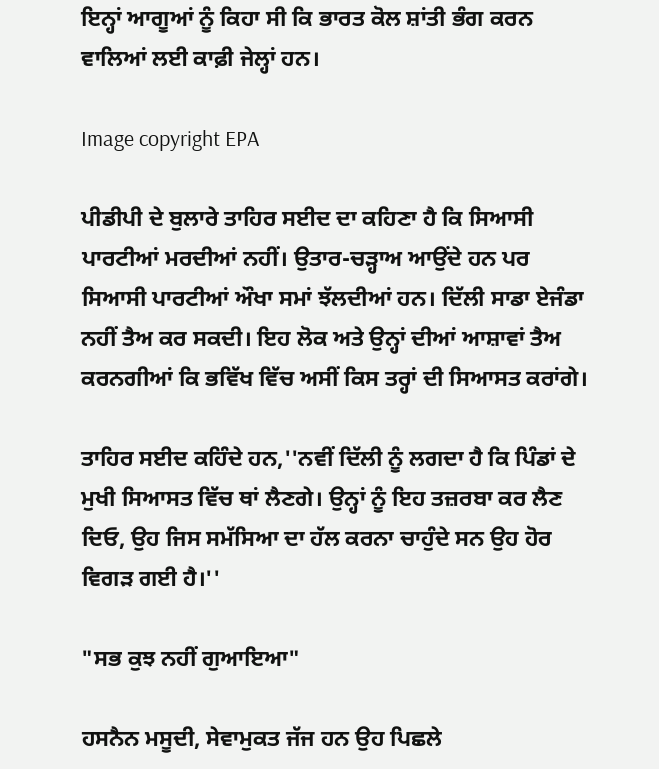ਇਨ੍ਹਾਂ ਆਗੂਆਂ ਨੂੰ ਕਿਹਾ ਸੀ ਕਿ ਭਾਰਤ ਕੋਲ ਸ਼ਾਂਤੀ ਭੰਗ ਕਰਨ ਵਾਲਿਆਂ ਲਈ ਕਾਫ਼ੀ ਜੇਲ੍ਹਾਂ ਹਨ।

Image copyright EPA

ਪੀਡੀਪੀ ਦੇ ਬੁਲਾਰੇ ਤਾਹਿਰ ਸਈਦ ਦਾ ਕਹਿਣਾ ਹੈ ਕਿ ਸਿਆਸੀ ਪਾਰਟੀਆਂ ਮਰਦੀਆਂ ਨਹੀਂ। ਉਤਾਰ-ਚੜ੍ਹਾਅ ਆਉਂਦੇ ਹਨ ਪਰ ਸਿਆਸੀ ਪਾਰਟੀਆਂ ਔਖਾ ਸਮਾਂ ਝੱਲਦੀਆਂ ਹਨ। ਦਿੱਲੀ ਸਾਡਾ ਏਜੰਡਾ ਨਹੀਂ ਤੈਅ ਕਰ ਸਕਦੀ। ਇਹ ਲੋਕ ਅਤੇ ਉਨ੍ਹਾਂ ਦੀਆਂ ਆਸ਼ਾਵਾਂ ਤੈਅ ਕਰਨਗੀਆਂ ਕਿ ਭਵਿੱਖ ਵਿੱਚ ਅਸੀਂ ਕਿਸ ਤਰ੍ਹਾਂ ਦੀ ਸਿਆਸਤ ਕਰਾਂਗੇ।

ਤਾਹਿਰ ਸਈਦ ਕਹਿੰਦੇ ਹਨ,''ਨਵੀਂ ਦਿੱਲੀ ਨੂੰ ਲਗਦਾ ਹੈ ਕਿ ਪਿੰਡਾਂ ਦੇ ਮੁਖੀ ਸਿਆਸਤ ਵਿੱਚ ਥਾਂ ਲੈਣਗੇ। ਉਨ੍ਹਾਂ ਨੂੰ ਇਹ ਤਜ਼ਰਬਾ ਕਰ ਲੈਣ ਦਿਓ, ਉਹ ਜਿਸ ਸਮੱਸਿਆ ਦਾ ਹੱਲ ਕਰਨਾ ਚਾਹੁੰਦੇ ਸਨ ਉਹ ਹੋਰ ਵਿਗੜ ਗਈ ਹੈ।''

"ਸਭ ਕੁਝ ਨਹੀਂ ਗੁਆਇਆ"

ਹਸਨੈਨ ਮਸੂਦੀ, ਸੇਵਾਮੁਕਤ ਜੱਜ ਹਨ ਉਹ ਪਿਛਲੇ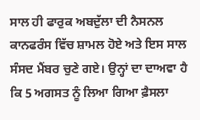ਸਾਲ ਹੀ ਫਾਰੁਕ ਅਬਦੁੱਲਾ ਦੀ ਨੈਸਨਲ ਕਾਨਫਰੰਸ ਵਿੱਚ ਸ਼ਾਮਲ ਹੋਏ ਅਤੇ ਇਸ ਸਾਲ ਸੰਸਦ ਮੈਂਬਰ ਚੁਣੇ ਗਏ। ਉਨ੍ਹਾਂ ਦਾ ਦਾਅਵਾ ਹੈ ਕਿ 5 ਅਗਸਤ ਨੂੰ ਲਿਆ ਗਿਆ ਫ਼ੈਸਲਾ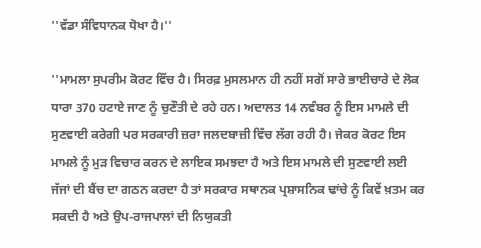''ਵੱਡਾ ਸੰਵਿਧਾਨਕ ਧੋਖਾ ਹੈ।''

''ਮਾਮਲਾ ਸੁਪਰੀਮ ਕੋਰਟ ਵਿੱਚ ਹੈ। ਸਿਰਫ਼ ਮੁਸਲਮਾਨ ਹੀ ਨਹੀਂ ਸਗੋਂ ਸਾਰੇ ਭਾਈਚਾਰੇ ਦੇ ਲੋਕ ਧਾਰਾ 370 ਹਟਾਏ ਜਾਣ ਨੂੰ ਚੁਣੌਤੀ ਦੇ ਰਹੇ ਹਨ। ਅਦਾਲਤ 14 ਨਵੰਬਰ ਨੂੰ ਇਸ ਮਾਮਲੇ ਦੀ ਸੁਣਵਾਈ ਕਰੇਗੀ ਪਰ ਸਰਕਾਰੀ ਜ਼ਰਾ ਜਲਦਬਾਜ਼ੀ ਵਿੱਚ ਲੱਗ ਰਹੀ ਹੈ। ਜੇਕਰ ਕੋਰਟ ਇਸ ਮਾਮਲੇ ਨੂੰ ਮੁੜ ਵਿਚਾਰ ਕਰਨ ਦੇ ਲਾਇਕ ਸਮਝਦਾ ਹੈ ਅਤੇ ਇਸ ਮਾਮਲੇ ਦੀ ਸੁਣਵਾਈ ਲਈ ਜੱਜਾਂ ਦੀ ਬੈਂਚ ਦਾ ਗਠਨ ਕਰਦਾ ਹੈ ਤਾਂ ਸਰਕਾਰ ਸਥਾਨਕ ਪ੍ਰਸ਼ਾਸਨਿਕ ਢਾਂਚੇ ਨੂੰ ਕਿਵੇਂ ਖ਼ਤਮ ਕਰ ਸਕਦੀ ਹੈ ਅਤੇ ਉਪ-ਰਾਜਪਾਲਾਂ ਦੀ ਨਿਯੁਕਤੀ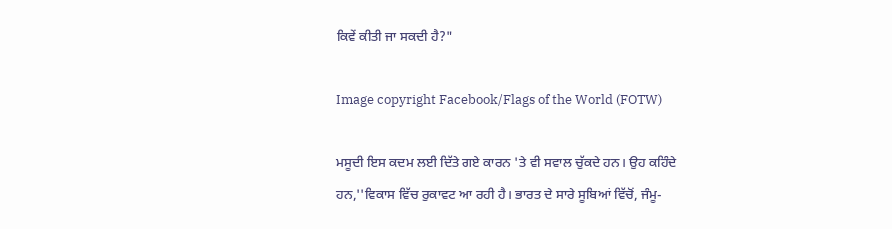ਕਿਵੇਂ ਕੀਤੀ ਜਾ ਸਕਦੀ ਹੈ?"

Image copyright Facebook/Flags of the World (FOTW)

ਮਸੂਦੀ ਇਸ ਕਦਮ ਲਈ ਦਿੱਤੇ ਗਏ ਕਾਰਨ 'ਤੇ ਵੀ ਸਵਾਲ ਚੁੱਕਦੇ ਹਨ। ਉਹ ਕਹਿੰਦੇ ਹਨ,''ਵਿਕਾਸ ਵਿੱਚ ਰੁਕਾਵਟ ਆ ਰਹੀ ਹੈ। ਭਾਰਤ ਦੇ ਸਾਰੇ ਸੂਬਿਆਂ ਵਿੱਚੋਂ, ਜੰਮੂ-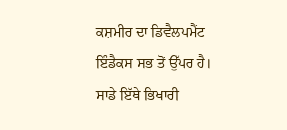ਕਸ਼ਮੀਰ ਦਾ ਡਿਵੈਲਪਮੈਂਟ ਇੰਡੈਕਸ ਸਭ ਤੋਂ ਉੱਪਰ ਹੈ। ਸਾਡੇ ਇੱਥੇ ਭਿਖਾਰੀ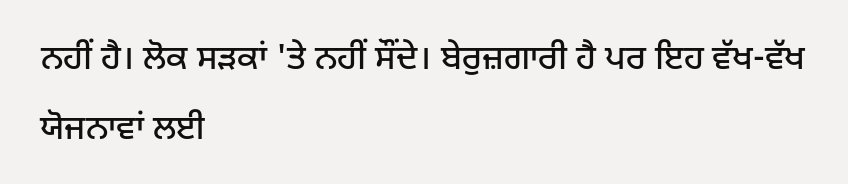ਨਹੀਂ ਹੈ। ਲੋਕ ਸੜਕਾਂ 'ਤੇ ਨਹੀਂ ਸੌਂਦੇ। ਬੇਰੁਜ਼ਗਾਰੀ ਹੈ ਪਰ ਇਹ ਵੱਖ-ਵੱਖ ਯੋਜਨਾਵਾਂ ਲਈ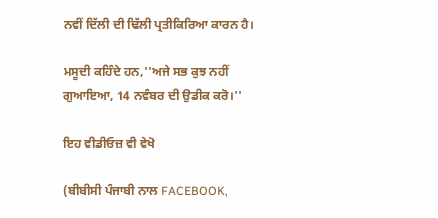ਨਵੀਂ ਦਿੱਲੀ ਦੀ ਢਿੱਲੀ ਪ੍ਰਤੀਕਿਰਿਆ ਕਾਰਨ ਹੈ।

ਮਸੂਦੀ ਕਹਿੰਦੇ ਹਨ,''ਅਜੇ ਸਭ ਕੁਝ ਨਹੀਂ ਗੁਆਇਆ, 14 ਨਵੰਬਰ ਦੀ ਉਡੀਕ ਕਰੋ।''

ਇਹ ਵੀਡੀਓਜ਼ ਵੀ ਵੇਖੋ

(ਬੀਬੀਸੀ ਪੰਜਾਬੀ ਨਾਲ FACEBOOK,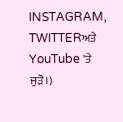INSTAGRAM, TWITTERਅਤੇ YouTube 'ਤੇ ਜੁੜੋ।)